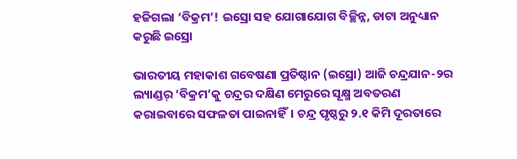ହଜିଗଲା ‘ବିକ୍ରମ’! ଇସ୍ରୋ ସହ ଯୋଗାଯୋଗ ବିଚ୍ଛିନ୍ନ, ଡାଟା ଅନୁଧ୍ୟାନ କରୁଛି ଇସ୍ରୋ

ଭାରତୀୟ ମହାକାଶ ଗବେଷଣା ପ୍ରତିଷ୍ଠାନ (ଇସ୍ରୋ) ଆଜି ଚନ୍ଦ୍ରଯାନ-୨ର ଲ୍ୟାଣ୍ଡର୍‌ ‘ବିକ୍ରମ’କୁ ଚନ୍ଦ୍ରର ଦକ୍ଷିଣ ମେରୁରେ ସୂକ୍ଷ୍ମ ଅବତରଣ କରାଇବାରେ ସଫଳତା ପାଇନାହିଁ। ଚନ୍ଦ୍ର ପୃଷ୍ଠରୁ ୨.୧ କିମି ଦୂରତାରେ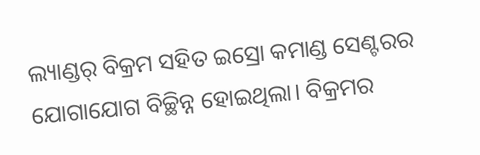ଲ୍ୟାଣ୍ଡର୍‌ ବିକ୍ରମ ସହିତ ଇସ୍ରୋ କମାଣ୍ଡ ସେଣ୍ଟରର ଯୋଗାଯୋଗ ବିଚ୍ଛିନ୍ନ ହୋଇଥିଲା। ବିକ୍ରମର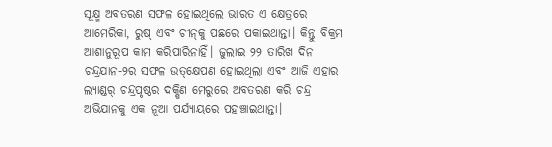ସୂକ୍ଷ୍ମ ଅବତରଣ ସଫଳ ହୋଇଥିଲେ ଭାରତ ଏ କ୍ଷେତ୍ରରେ ଆମେରିକା, ରୁଷ୍‌ ଏବଂ ଚୀନ୍‌କୁ ପଛରେ ପକାଇଥାନ୍ତା। କିନ୍ତୁ ବିକ୍ରମ ଆଶାନୁରୂପ କାମ କରିପାରିନାହିଁ। ଜୁଲାଇ ୨୨ ତାରିଖ ଦିନ ଚନ୍ଦ୍ରଯାନ-୨ର ସଫଳ ଉତ୍‌କ୍ଷେପଣ ହୋଇଥିଲା ଏବଂ ଆଜି ଏହାର ଲ୍ୟାଣ୍ଡର୍‌ ଚନ୍ଦ୍ରପୃଷ୍ଠର ଦକ୍ଷିଣ ମେରୁରେ ଅବତରଣ କରି ଚନ୍ଦ୍ର ଅଭିଯାନକୁ ଏକ ନୂଆ ପର୍ଯ୍ୟାୟରେ ପହଞ୍ଚାଇଥାନ୍ତା।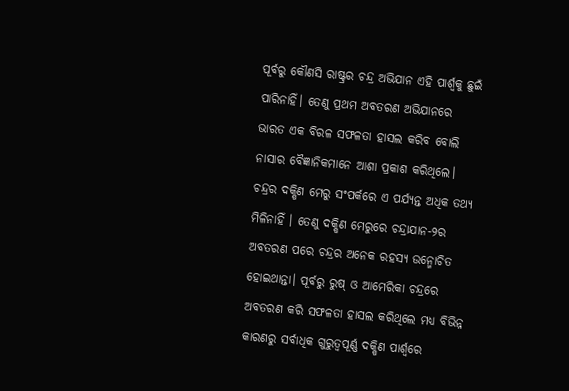ପୂର୍ବରୁ କୌଣସି ରାଷ୍ଟ୍ରର ଚନ୍ଦ୍ର ଅଭିଯାନ ଏହି ପାର୍ଶ୍ବକୁ ଛୁଇଁ ପାରିନାହିଁ। ତେଣୁ ପ୍ରଥମ ଅବତରଣ ଅଭିଯାନରେ ଭାରତ ଏକ ବିରଳ ସଫଳତା ହାସଲ କରିବ ବୋଲି ନାସାର ବୈଜ୍ଞାନିକମାନେ ଆଶା ପ୍ରକାଶ କରିଥିଲେ। ଚନ୍ଦ୍ରର ଦକ୍ଷିଣ ମେରୁ ସଂପର୍କରେ ଏ ପର୍ଯ୍ୟନ୍ତ ଅଧିକ ତଥ୍ୟ ମିଳିନାହିଁ । ତେଣୁ ଦକ୍ଷିଣ ମେରୁରେ ଚନ୍ଦ୍ରାଯାନ-୨ର ଅବତରଣ ପରେ ଚନ୍ଦ୍ରର ଅନେକ ରହସ୍ୟ ଉନ୍ମୋଚିତ ହୋଇଥାନ୍ତା। ପୂର୍ବରୁ ରୁଷ୍‌ ଓ ଆମେରିକା ଚନ୍ଦ୍ରରେ ଅବତରଣ କରି ସଫଳତା ହାସଲ କରିଥିଲେ ମଧ୍ୟ ବିଭିନ୍ନ କାରଣରୁ ସର୍ବାଧିକ ଗୁରୁତ୍ବପୂର୍ଣ୍ଣ ଦକ୍ଷିଣ ପାର୍ଶ୍ବରେ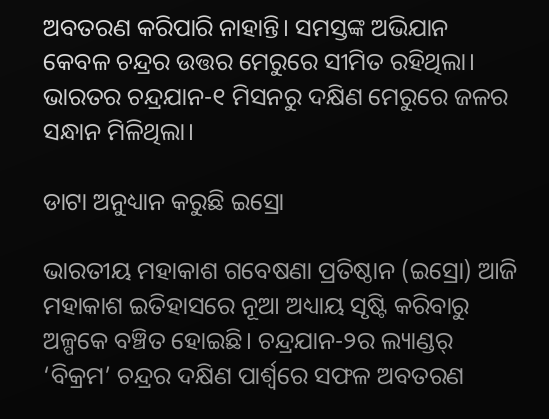ଅବତରଣ କରିପାରି ନାହାନ୍ତି। ସମସ୍ତଙ୍କ ଅଭିଯାନ କେବଳ ଚନ୍ଦ୍ରର ଉତ୍ତର ମେରୁରେ ସୀମିତ ରହିଥିଲା। ଭାରତର ଚନ୍ଦ୍ରଯାନ-୧ ମିସନରୁ ଦକ୍ଷିଣ ମେରୁରେ ଜଳର ସନ୍ଧାନ ମିଳିଥିଲା।

ଡାଟା ଅନୁଧ୍ୟାନ କରୁଛି ଇସ୍ରୋ

ଭାରତୀୟ ମହାକାଶ ଗବେଷଣା ପ୍ରତିଷ୍ଠାନ (ଇସ୍ରୋ) ଆଜି ମହାକାଶ ଇତିହାସରେ ନୂଆ ଅଧ୍ୟାୟ ସୃଷ୍ଟି କରିବାରୁ ଅଳ୍ପକେ ବଞ୍ଚିତ ହୋଇଛି। ଚନ୍ଦ୍ରଯାନ-୨ର ଲ୍ୟାଣ୍ଡର୍‌ ‘ବିକ୍ରମ’ ଚନ୍ଦ୍ରର ଦକ୍ଷିଣ ପାର୍ଶ୍ବରେ ସଫଳ ଅବତରଣ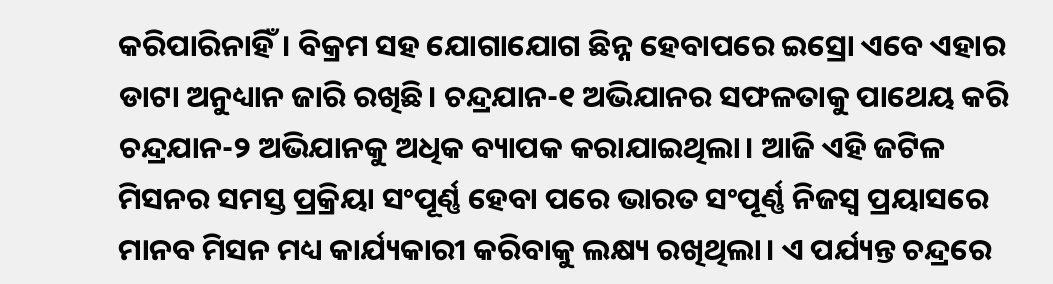କରିପାରିନାହିଁ। ବିକ୍ରମ ସହ ଯୋଗାଯୋଗ ଛିନ୍ନ ହେବାପରେ ଇସ୍ରୋ ଏବେ ଏହାର ଡାଟା ଅନୁଧ୍ୟାନ ଜାରି ରଖିଛି। ଚନ୍ଦ୍ରଯାନ-୧ ଅଭିଯାନର ସଫଳତାକୁ ପାଥେୟ କରି ଚନ୍ଦ୍ରଯାନ-୨ ଅଭିଯାନକୁ ଅଧିକ ବ୍ୟାପକ କରାଯାଇଥିଲା। ଆଜି ଏହି ଜଟିଳ ମିସନର ସମସ୍ତ ପ୍ରକ୍ରିୟା ସଂପୂର୍ଣ୍ଣ ହେବା ପରେ ଭାରତ ସଂପୂର୍ଣ୍ଣ ନିଜସ୍ବ ପ୍ରୟାସରେ ମାନବ ମିସନ ମଧ୍ୟ କାର୍ଯ୍ୟକାରୀ କରିବାକୁ ଲକ୍ଷ୍ୟ ରଖିଥିଲା। ଏ ପର୍ଯ୍ୟନ୍ତ ଚନ୍ଦ୍ରରେ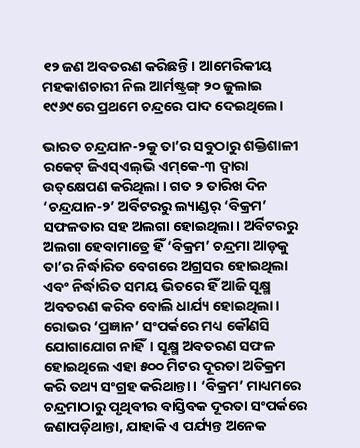୧୨ ଜଣ ଅବତରଣ କରିଛନ୍ତି। ଆମେରିକୀୟ ମହକାଶଚାରୀ ନିଲ ଆର୍ମଷ୍ଟ୍ରଙ୍ଗ୍‌ ୨୦ ଜୁଲାଇ ୧୯୬୯ରେ ପ୍ରଥମେ ଚନ୍ଦ୍ରରେ ପାଦ ଦେଇଥିଲେ।

ଭାରତ ଚନ୍ଦ୍ରଯାନ-୨କୁ ତା’ର ସବୁଠାରୁ ଶକ୍ତିଶାଳୀ ରକେଟ୍‌ ଜିଏସ୍‌ଏଲ୍‌ଭି ଏମ୍‌କେ-୩ ଦ୍ବାରା ଉତ୍‌କ୍ଷେପଣ କରିଥିଲା । ଗତ ୨ ତାରିଖ ଦିନ ‘ଚନ୍ଦ୍ରଯାନ-୨’ ଅର୍ବିଟରରୁ ଲ୍ୟାଣ୍ଡର୍‌ ‘ବିକ୍ରମ’ ସଫଳତାର ସହ ଅଲଗା ହୋଇଥିଲା। ଅର୍ବିଟରରୁ ଅଲଗା ହେବାମାତ୍ରେ ହିଁ ‘ବିକ୍ରମ’ ଚନ୍ଦ୍ରମା ଆଡ଼କୁ ତା’ର ନିର୍ଦ୍ଧାରିତ ବେଗରେ ଅଗ୍ରସର ହୋଇଥିଲା ଏବଂ ନିର୍ଦ୍ଧାରିତ ସମୟ ଭିତରେ ହିଁ ଆଜି ସୂକ୍ଷ୍ମ ଅବତରଣ କରିବ ବୋଲି ଧାର୍ଯ୍ୟ ହୋଇଥିଲା। ରୋଭର ‘ପ୍ରଜ୍ଞାନ’ ସଂପର୍କରେ ମଧ୍ୟ କୌଣସି ଯୋଗାଯୋଗ ନାହିଁ। ସୂକ୍ଷ୍ମ ଅବତରଣ ସଫଳ ହୋଇଥିଲେ ଏହା ୫୦୦ ମିଟର ଦୂରତା ଅତିକ୍ରମ କରି ତଥ୍ୟ ସଂଗ୍ରହ କରିଥାନ୍ତା । ‘ବିକ୍ରମ’ ମାଧ୍ୟମରେ ଚନ୍ଦ୍ରମାଠାରୁ ପୃଥିବୀର ବାସ୍ତିବକ ଦୂରତା ସଂପର୍କରେ ଜଣାପଡ଼ିଥାନ୍ତା, ଯାହାକି ଏ ପର୍ଯ୍ୟନ୍ତ ଅନେକ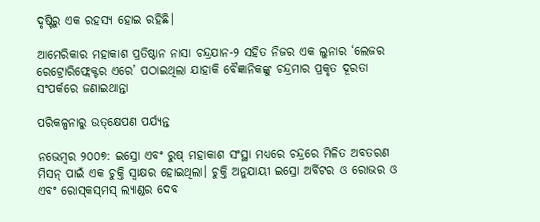ଦୃଷ୍ଟିରୁ ଏକ ରହସ୍ୟ ହୋଇ ରହିଛି।

ଆମେରିକାର ମହାକାଶ ପ୍ରତିଷ୍ଠାନ ନାସା ଚନ୍ଦ୍ରଯାନ-୨ ସହିତ ନିଜର ଏକ ଲୁନାର ‘ଲେଜର ରେଟ୍ରୋରିଫ୍ଲେକ୍ଟର ଏରେ’ ପଠାଇଥିଲା ଯାହାକି ବୈଜ୍ଞାନିକଙ୍କୁ ଚନ୍ଦ୍ରମାର ପ୍ରକୃତ ଦୂରତା ସଂପର୍କରେ ଜଣାଇଥାନ୍ତା

ପରିକଳ୍ପନାରୁ ଉତ୍‌କ୍ଷେପଣ ପର୍ଯ୍ୟନ୍ତ

ନଭେମ୍ବର ୨୦୦୭: ଇସ୍ରୋ ଏବଂ ରୁଷ୍‌ ମହାକାଶ ସଂସ୍ଥା ମଧ୍ୟରେ ଚନ୍ଦ୍ରରେ ମିଳିତ ଅବତରଣ ମିସନ୍‌ ପାଇଁ ଏକ ଚୁକ୍ତି ସ୍ବାକ୍ଷର ହୋଇଥିଲା। ଚୁକ୍ତି ଅନୁଯାୟୀ ଇସ୍ରୋ ଅର୍ବିଟର ଓ ରୋଭର ଓ ଏବଂ ରୋସ୍‌କସ୍‌ମସ୍‌ ଲ୍ୟାଣ୍ଡର ଦେବ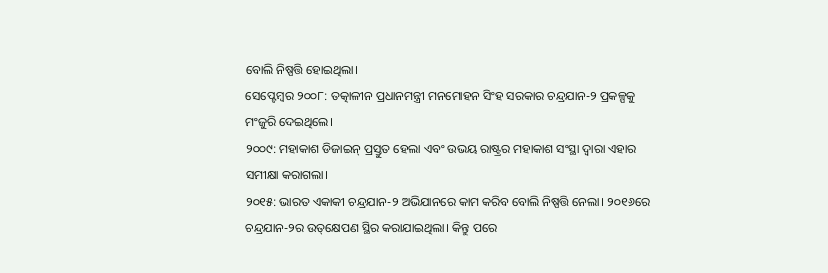ବୋଲି ନିଷ୍ପତ୍ତି ହୋଇଥିଲା।
ସେପ୍ଟେମ୍ବର ୨୦୦୮: ତତ୍କାଳୀନ ପ୍ରଧାନମନ୍ତ୍ରୀ ମନମୋହନ ସିଂହ ସରକାର ଚନ୍ଦ୍ରଯାନ-୨ ପ୍ରକଳ୍ପକୁ ମଂଜୁରି ଦେଇଥିଲେ।
୨୦୦୯: ମହାକାଶ ଡିଜାଇନ୍‌ ପ୍ରସ୍ତୁତ ହେଲା ଏବଂ ଉଭୟ ରାଷ୍ଟ୍ରର ମହାକାଶ ସଂସ୍ଥା ଦ୍ବାରା ଏହାର ସମୀକ୍ଷା କରାଗଲା।
୨୦୧୫: ଭାରତ ଏକାକୀ ଚନ୍ଦ୍ରଯାନ-୨ ଅଭିଯାନରେ କାମ କରିବ ବୋଲି ନିଷ୍ପତ୍ତି ନେଲା। ୨୦୧୬ରେ ଚନ୍ଦ୍ରଯାନ-୨ର ଉତ୍‌‌‌କ୍ଷେପଣ ସ୍ଥିର କରାଯାଇଥିଲା। କିନ୍ତୁ ପରେ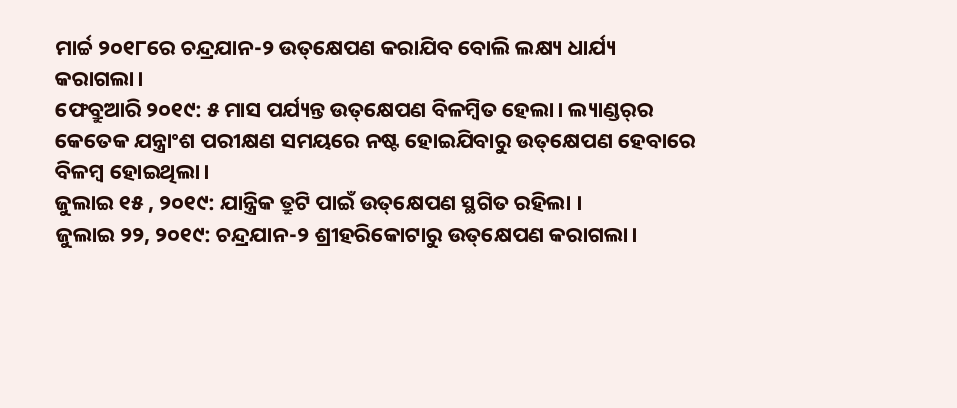ମାର୍ଚ୍ଚ ୨୦୧୮ରେ ଚନ୍ଦ୍ରଯାନ-୨ ଉତ୍‌‌କ୍ଷେପଣ କରାଯିବ ବୋଲି ଲକ୍ଷ୍ୟ ଧାର୍ଯ୍ୟ କରାଗଲା।
ଫେବ୍ରୁଆରି ୨୦୧୯: ୫ ମାସ ପର୍ଯ୍ୟନ୍ତ ଉତ୍‌କ୍ଷେପଣ ବିଳମ୍ବିତ ହେଲା। ଲ୍ୟାଣ୍ଡର୍‌ର କେତେକ ଯନ୍ତ୍ରାଂଶ ପରୀକ୍ଷଣ ସମୟରେ ନଷ୍ଟ ହୋଇଯିବାରୁ ଉତ୍‌କ୍ଷେପଣ ହେବାରେ ବିଳମ୍ବ ‌ହୋଇଥିଲା।
ଜୁଲାଇ ୧୫ , ୨୦୧୯: ଯାନ୍ତ୍ରିକ ତ୍ରୁଟି ପାଇଁ ଉତ୍‌କ୍ଷେପଣ ସ୍ଥଗିତ ରହିଲା ।
ଜୁଲାଇ ୨୨, ୨୦୧୯: ଚନ୍ଦ୍ରଯାନ-୨ ଶ୍ରୀହରିକୋଟାରୁ ଉତ୍‌କ୍ଷେପଣ କରାଗଲା।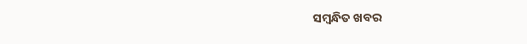ସମ୍ବନ୍ଧିତ ଖବର